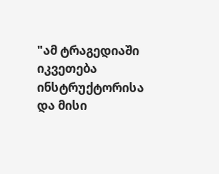"ამ ტრაგედიაში იკვეთება ინსტრუქტორისა და მისი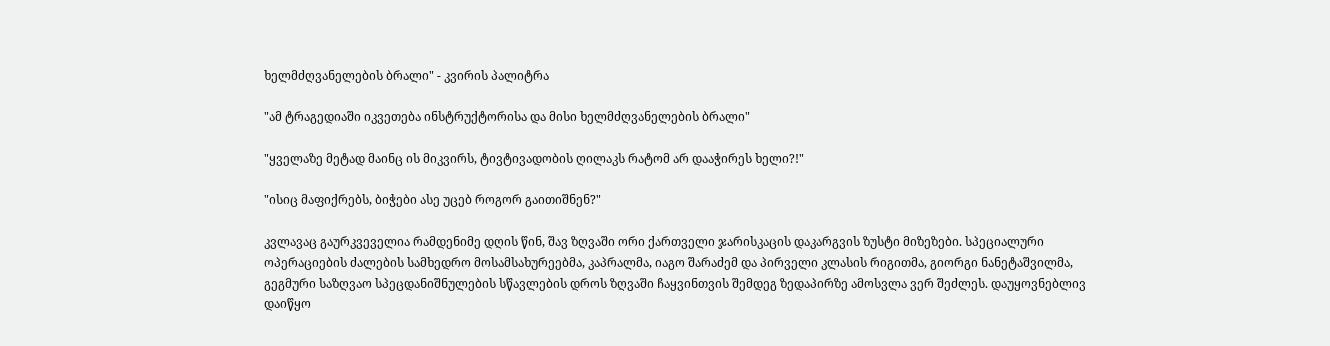ხელმძღვანელების ბრალი" - კვირის პალიტრა

"ამ ტრაგედიაში იკვეთება ინსტრუქტორისა და მისი ხელმძღვანელების ბრალი"

"ყველაზე მეტად მაინც ის მიკვირს, ტივტივადობის ღილაკს რატომ არ დააჭირეს ხელი?!"

"ისიც მაფიქრებს, ბიჭები ასე უცებ როგორ გაითიშნენ?"

კვლავაც გაურკვეველია რამდენიმე დღის წინ, შავ ზღვაში ორი ქართველი ჯარისკაცის დაკარგვის ზუსტი მიზეზები. სპეციალური ოპერაციების ძალების სამხედრო მოსამსახურეებმა, კაპრალმა, იაგო შარაძემ და პირველი კლასის რიგითმა, გიორგი ნანეტაშვილმა, გეგმური საზღვაო სპეცდანიშნულების სწავლების დროს ზღვაში ჩაყვინთვის შემდეგ ზედაპირზე ამოსვლა ვერ შეძლეს. დაუყოვნებლივ დაიწყო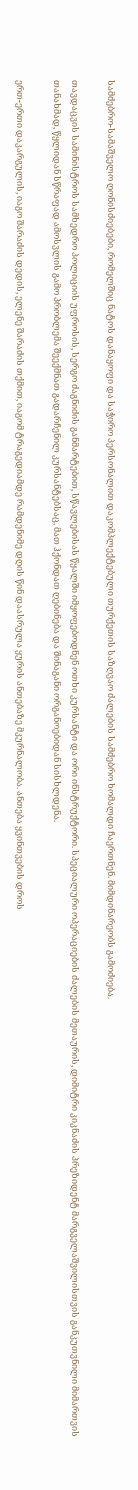სამძებრო-სამაშველო ღონისძიებები, რომელშიც ნატოს დანაყოფი და საჭირო პერსონალით დაკომპლექტებული თურქეთის საზღვაო ძალების სამძებრო ხომალდი ჩაერთნენ. მიმდინარეობს გამოძიება.

თავდაცვის სამინისტროს სამხედრო პოლიციის უფროსის, სერგო ძაგნიძის განმარტებით, სწავლებისას წყალში იმყოფებოდნენ ოთხი კურსანტი და ორი ინსტრუქტორი. სპეციალური ოპერაციების ძალების მეთაურის, დიმიტრი კიკნაძის პრეზიდენტ მარგველაშვილისთვის განკუთვნილი მიმართვის თანახმად, წყლიდან სწრაფად ამოსვლის გამო პრობლემა შეექმნათ გადარჩენილ კურსანტებსაც, მათ ჰქონდათ ღებინება და შინაგანი ორგანოებიდან სისხლდენა.

ერთ-ერთი დაკარგულის, იაგო შარაძის დედის, ელენე შარაძის თქმით, იაგომ ტრაგედიამდე რამდენიმე დღის წინ დაასრულა ყურის ანთებაზე მკურნალობა. ანთება ყვინთვების დროს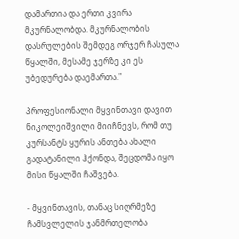დამართია და ერთი კვირა მკურნალობდა. მკურნალობის დასრულების შემდეგ ორჯერ ჩასულა წყალში, მესამე ჯერზე კი ეს უბედურება დაემართა."

პროფესიონალი მყვინთავი დავით ნიკოლეიშვილი მიიჩნევს, რომ თუ კურსანტს ყურის ანთება ახალი გადატანილი ჰქონდა, შეცდომა იყო მისი წყალში ჩაშვება.

- მყვინთავის, თანაც სიღრმეზე ჩამსვლელის ჯანმრთელობა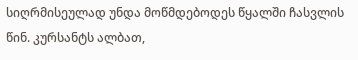სიღრმისეულად უნდა მოწმდებოდეს წყალში ჩასვლის წინ. კურსანტს ალბათ,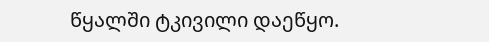წყალში ტკივილი დაეწყო.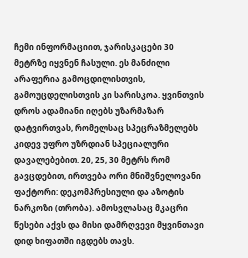ჩემი ინფორმაციით, ჯარისკაცები 30 მეტრზე იყვნენ ჩასული. ეს მანძილი არაფერია გამოცდილისთვის, გამოუცდელისთვის კი სარისკოა. ყვინთვის დროს ადამიანი იღებს უზარმაზარ დატვირთვას, რომელსაც სპეცრაზმელებს კიდევ უფრო უზრდიან სპეციალური დავალებებით. 20, 25, 30 მეტრს რომ გავცდებით, ირთვება ორი მნიშვნელოვანი ფაქტორი: დეკომპრესიული და აზოტის ნარკოზი (თრობა). ამოსვლასაც მკაცრი წესები აქვს და მისი დამრღვევი მყვინთავი დიდ ხიფათში იგდებს თავს.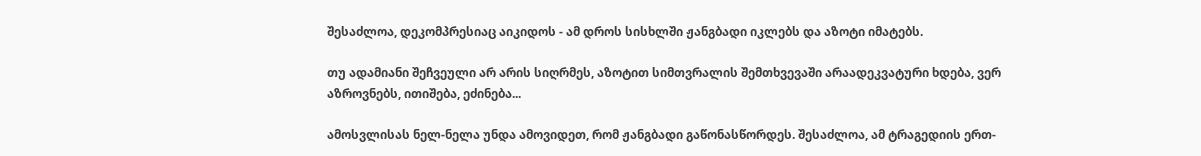შესაძლოა, დეკომპრესიაც აიკიდოს - ამ დროს სისხლში ჟანგბადი იკლებს და აზოტი იმატებს.

თუ ადამიანი შეჩვეული არ არის სიღრმეს, აზოტით სიმთვრალის შემთხვევაში არაადეკვატური ხდება, ვერ აზროვნებს, ითიშება, ეძინება...

ამოსვლისას ნელ-ნელა უნდა ამოვიდეთ, რომ ჟანგბადი გაწონასწორდეს. შესაძლოა, ამ ტრაგედიის ერთ-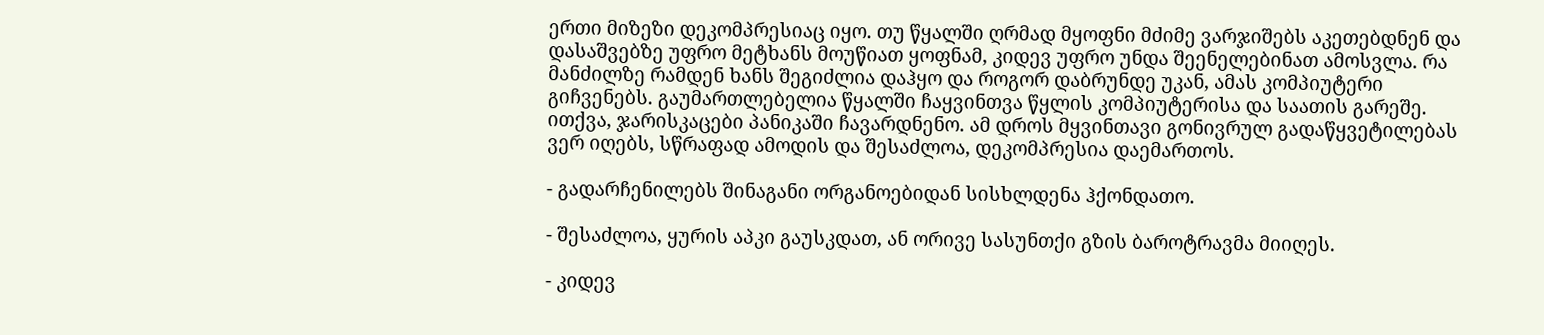ერთი მიზეზი დეკომპრესიაც იყო. თუ წყალში ღრმად მყოფნი მძიმე ვარჯიშებს აკეთებდნენ და დასაშვებზე უფრო მეტხანს მოუწიათ ყოფნამ, კიდევ უფრო უნდა შეენელებინათ ამოსვლა. რა მანძილზე რამდენ ხანს შეგიძლია დაჰყო და როგორ დაბრუნდე უკან, ამას კომპიუტერი გიჩვენებს. გაუმართლებელია წყალში ჩაყვინთვა წყლის კომპიუტერისა და საათის გარეშე. ითქვა, ჯარისკაცები პანიკაში ჩავარდნენო. ამ დროს მყვინთავი გონივრულ გადაწყვეტილებას ვერ იღებს, სწრაფად ამოდის და შესაძლოა, დეკომპრესია დაემართოს.

- გადარჩენილებს შინაგანი ორგანოებიდან სისხლდენა ჰქონდათო.

- შესაძლოა, ყურის აპკი გაუსკდათ, ან ორივე სასუნთქი გზის ბაროტრავმა მიიღეს.

- კიდევ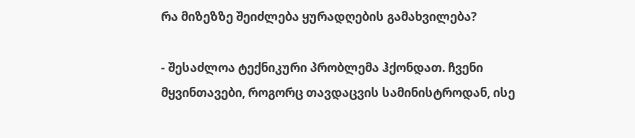რა მიზეზზე შეიძლება ყურადღების გამახვილება?

- შესაძლოა ტექნიკური პრობლემა ჰქონდათ. ჩვენი მყვინთავები, როგორც თავდაცვის სამინისტროდან, ისე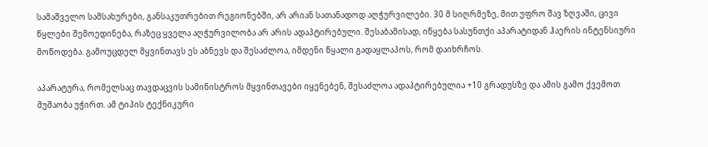სამაშველო სამსახურები, განსაკუთრებით რეგიონებში, არ არიან სათანადოდ აღჭურვილები. 30 მ სიღრმეზე, მით უფრო შავ ზღვაში, ცივი წყლები შემოედინება, რაზეც ყველა აღჭურვილობა არ არის ადაპტირებული. შესაბამისად, იწყება სასუნთქი აპარატიდან ჰაერის ინტენსიური მოწოდება. გამოუცდელ მყვინთავს ეს აბნევს და შესაძლოა, იმდენი წყალი გადაყლაპოს, რომ დაიხრჩოს.

აპარატურა, რომელსაც თავდაცვის სამინისტროს მყვინთავები იყენებენ, შესაძლოა ადაპტირებულია +10 გრადუსზე და ამის გამო ქვემოთ მუშაობა უჭირთ. ამ ტიპის ტექნიკური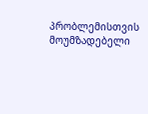პრობლემისთვის მოუმზადებელი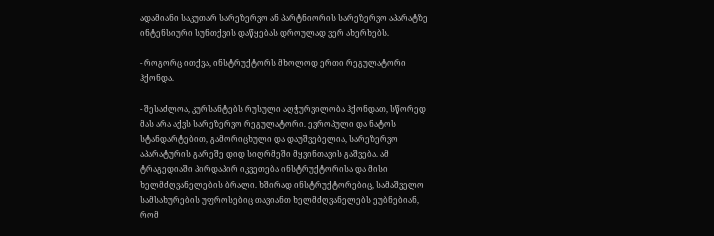ადამიანი საკუთარ სარეზერვო ან პარტნიორის სარეზერვო აპარატზე ინტენსიური სუნთქვის დაწყებას დროულად ვერ ახერხებს.

- როგორც ითქვა, ინსტრუქტორს მხოლოდ ერთი რეგულატორი ჰქონდა.

- შესაძლოა, კურსანტებს რუსული აღჭურვილობა ჰქონდათ, სწორედ მას არა აქვს სარეზერვო რეგულატორი. ევროპული და ნატოს სტანდარტებით, გამორიცხული და დაუშვებელია, სარეზერვო აპარატურის გარეშე დიდ სიღრმეში მყვინთავის გაშვება. ამ ტრაგედიაში პირდაპირ იკვეთება ინსტრუქტორისა და მისი ხელმძღვანელების ბრალი. ხშირად ინსტრუქტორებიც, სამაშველო სამსახურების უფროსებიც თავიანთ ხელმძღვანელებს ეუბნებიან, რომ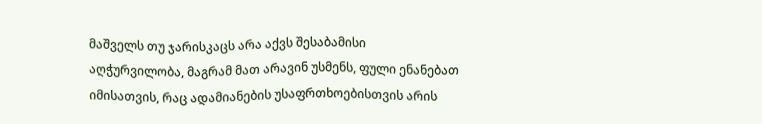მაშველს თუ ჯარისკაცს არა აქვს შესაბამისი აღჭურვილობა, მაგრამ მათ არავინ უსმენს, ფული ენანებათ იმისათვის, რაც ადამიანების უსაფრთხოებისთვის არის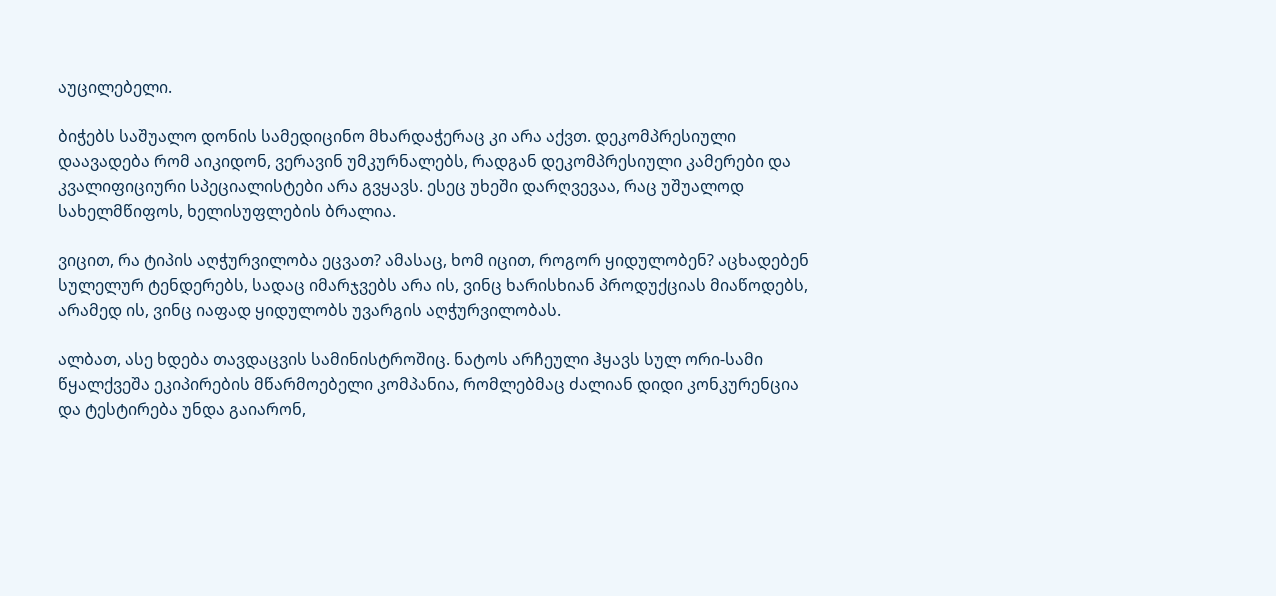აუცილებელი.

ბიჭებს საშუალო დონის სამედიცინო მხარდაჭერაც კი არა აქვთ. დეკომპრესიული დაავადება რომ აიკიდონ, ვერავინ უმკურნალებს, რადგან დეკომპრესიული კამერები და კვალიფიციური სპეციალისტები არა გვყავს. ესეც უხეში დარღვევაა, რაც უშუალოდ სახელმწიფოს, ხელისუფლების ბრალია.

ვიცით, რა ტიპის აღჭურვილობა ეცვათ? ამასაც, ხომ იცით, როგორ ყიდულობენ? აცხადებენ სულელურ ტენდერებს, სადაც იმარჯვებს არა ის, ვინც ხარისხიან პროდუქციას მიაწოდებს, არამედ ის, ვინც იაფად ყიდულობს უვარგის აღჭურვილობას.

ალბათ, ასე ხდება თავდაცვის სამინისტროშიც. ნატოს არჩეული ჰყავს სულ ორი-სამი წყალქვეშა ეკიპირების მწარმოებელი კომპანია, რომლებმაც ძალიან დიდი კონკურენცია და ტესტირება უნდა გაიარონ,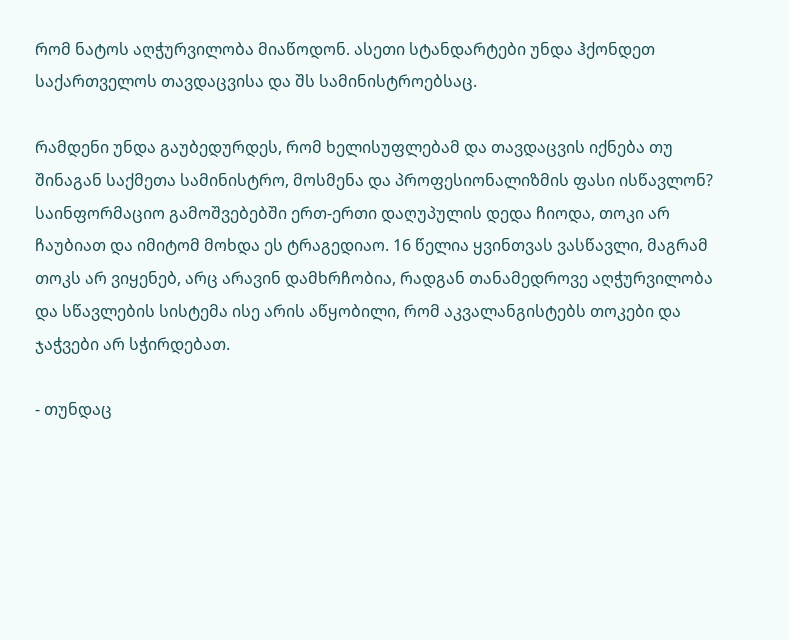რომ ნატოს აღჭურვილობა მიაწოდონ. ასეთი სტანდარტები უნდა ჰქონდეთ საქართველოს თავდაცვისა და შს სამინისტროებსაც.

რამდენი უნდა გაუბედურდეს, რომ ხელისუფლებამ და თავდაცვის იქნება თუ შინაგან საქმეთა სამინისტრო, მოსმენა და პროფესიონალიზმის ფასი ისწავლონ? საინფორმაციო გამოშვებებში ერთ-ერთი დაღუპულის დედა ჩიოდა, თოკი არ ჩაუბიათ და იმიტომ მოხდა ეს ტრაგედიაო. 16 წელია ყვინთვას ვასწავლი, მაგრამ თოკს არ ვიყენებ, არც არავინ დამხრჩობია, რადგან თანამედროვე აღჭურვილობა და სწავლების სისტემა ისე არის აწყობილი, რომ აკვალანგისტებს თოკები და ჯაჭვები არ სჭირდებათ.

- თუნდაც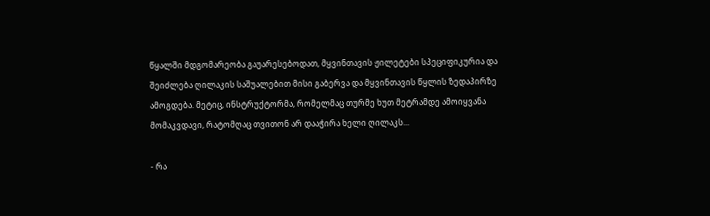წყალში მდგომარეობა გაუარესებოდათ, მყვინთავის ჟილეტები სპეციფიკურია და შეიძლება ღილაკის საშუალებით მისი გაბერვა და მყვინთავის წყლის ზედაპირზე ამოგდება. მეტიც, ინსტრუქტორმა, რომელმაც თურმე ხუთ მეტრამდე ამოიყვანა მომაკვდავი, რატომღაც თვითონ არ დააჭირა ხელი ღილაკს...

- რა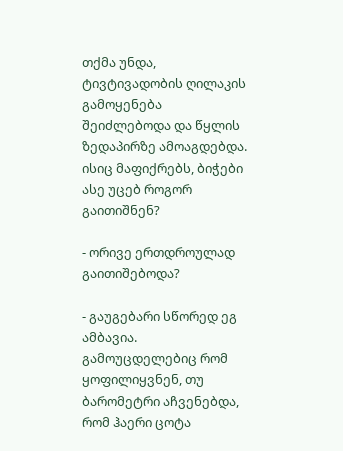თქმა უნდა, ტივტივადობის ღილაკის გამოყენება შეიძლებოდა და წყლის ზედაპირზე ამოაგდებდა. ისიც მაფიქრებს, ბიჭები ასე უცებ როგორ გაითიშნენ?

- ორივე ერთდროულად გაითიშებოდა?

- გაუგებარი სწორედ ეგ ამბავია. გამოუცდელებიც რომ ყოფილიყვნენ, თუ ბარომეტრი აჩვენებდა, რომ ჰაერი ცოტა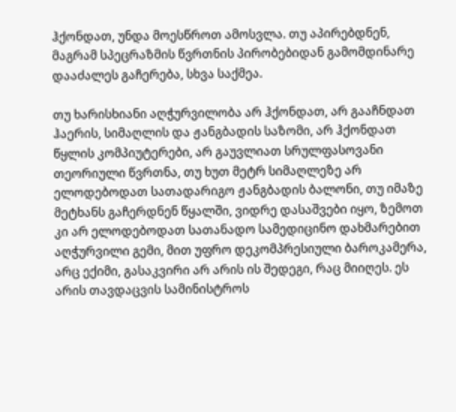ჰქონდათ, უნდა მოესწროთ ამოსვლა. თუ აპირებდნენ, მაგრამ სპეცრაზმის წვრთნის პირობებიდან გამომდინარე დააძალეს გაჩერება, სხვა საქმეა.

თუ ხარისხიანი აღჭურვილობა არ ჰქონდათ, არ გააჩნდათ ჰაერის, სიმაღლის და ჟანგბადის საზომი, არ ჰქონდათ წყლის კომპიუტერები, არ გაუვლიათ სრულფასოვანი თეორიული წვრთნა, თუ ხუთ მეტრ სიმაღლეზე არ ელოდებოდათ სათადარიგო ჟანგბადის ბალონი, თუ იმაზე მეტხანს გაჩერდნენ წყალში, ვიდრე დასაშვები იყო, ზემოთ კი არ ელოდებოდათ სათანადო სამედიცინო დახმარებით აღჭურვილი გემი, მით უფრო დეკომპრესიული ბაროკამერა, არც ექიმი, გასაკვირი არ არის ის შედეგი, რაც მიიღეს. ეს არის თავდაცვის სამინისტროს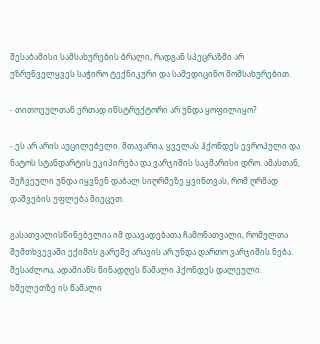შესაბამისი სამსახურების ბრალი, რადგან სპეცრაზმი არ უზრუნველყვეს საჭირო ტექნიკური და სამედიცინო მომსახურებით.

- თითოეულთან ერთად ინსტრუქტორი არ უნდა ყოფილიყო?

- ეს არ არის აუცილებელი. მთავარია, ყველას ჰქონდეს ევროპული და ნატოს სტანდარტის ეკიპირება და ვარჯიშის საკმარისი დრო. ამასთან, შეჩვეული უნდა იყვნენ დაბალ სიღრმეზე ყვინთვას, რომ ღრმად დაშვების უფლება მიეცეთ.

გასათვალისწინებელია იმ დაავადებათა ჩამონათვალი, რომელთა შემთხვევაში ექიმის გარეშე არავის არ უნდა დართო ვარჯიშის ნება. შესაძლოა, ადამიანს წინადღეს წამალი ჰქონდეს დალეული. ხმელეთზე ის წამალი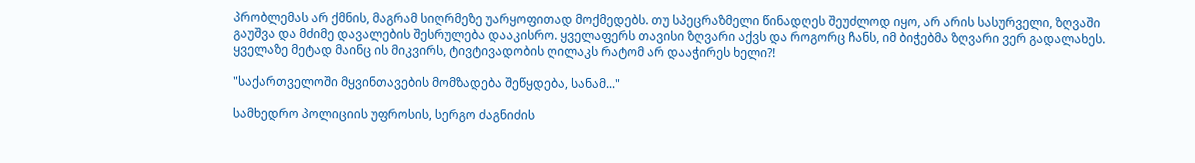პრობლემას არ ქმნის, მაგრამ სიღრმეზე უარყოფითად მოქმედებს. თუ სპეცრაზმელი წინადღეს შეუძლოდ იყო, არ არის სასურველი, ზღვაში გაუშვა და მძიმე დავალების შესრულება დააკისრო. ყველაფერს თავისი ზღვარი აქვს და როგორც ჩანს, იმ ბიჭებმა ზღვარი ვერ გადალახეს. ყველაზე მეტად მაინც ის მიკვირს, ტივტივადობის ღილაკს რატომ არ დააჭირეს ხელი?!

"საქართველოში მყვინთავების მომზადება შეწყდება, სანამ..."

სამხედრო პოლიციის უფროსის, სერგო ძაგნიძის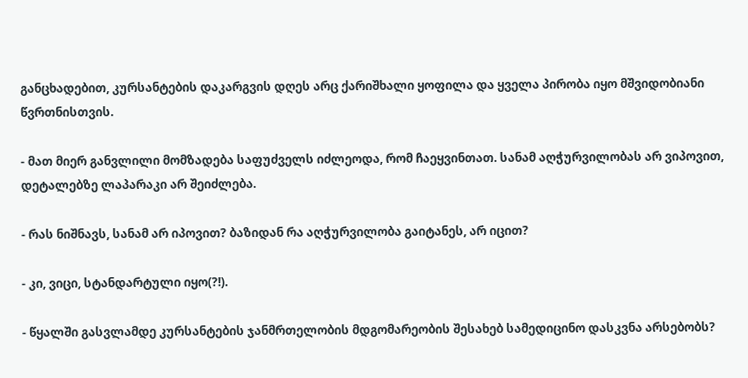განცხადებით, კურსანტების დაკარგვის დღეს არც ქარიშხალი ყოფილა და ყველა პირობა იყო მშვიდობიანი წვრთნისთვის.

- მათ მიერ განვლილი მომზადება საფუძველს იძლეოდა, რომ ჩაეყვინთათ. სანამ აღჭურვილობას არ ვიპოვით, დეტალებზე ლაპარაკი არ შეიძლება.

- რას ნიშნავს, სანამ არ იპოვით? ბაზიდან რა აღჭურვილობა გაიტანეს, არ იცით?

- კი, ვიცი, სტანდარტული იყო(?!).

- წყალში გასვლამდე კურსანტების ჯანმრთელობის მდგომარეობის შესახებ სამედიცინო დასკვნა არსებობს?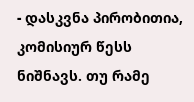- დასკვნა პირობითია, კომისიურ წესს ნიშნავს. თუ რამე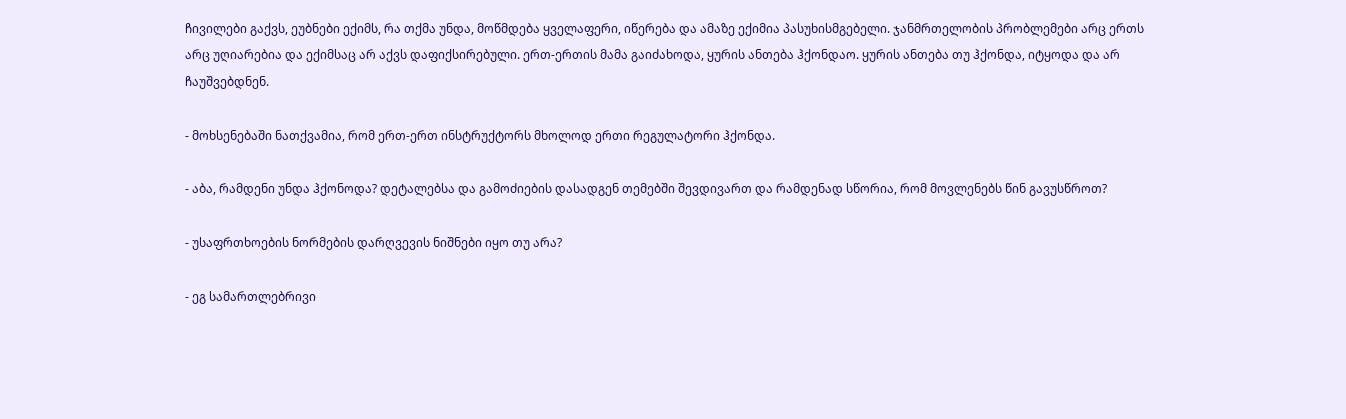ჩივილები გაქვს, ეუბნები ექიმს, რა თქმა უნდა, მოწმდება ყველაფერი, იწერება და ამაზე ექიმია პასუხისმგებელი. ჯანმრთელობის პრობლემები არც ერთს არც უღიარებია და ექიმსაც არ აქვს დაფიქსირებული. ერთ-ერთის მამა გაიძახოდა, ყურის ანთება ჰქონდაო. ყურის ანთება თუ ჰქონდა, იტყოდა და არ ჩაუშვებდნენ.

- მოხსენებაში ნათქვამია, რომ ერთ-ერთ ინსტრუქტორს მხოლოდ ერთი რეგულატორი ჰქონდა.

- აბა, რამდენი უნდა ჰქონოდა? დეტალებსა და გამოძიების დასადგენ თემებში შევდივართ და რამდენად სწორია, რომ მოვლენებს წინ გავუსწროთ?

- უსაფრთხოების ნორმების დარღვევის ნიშნები იყო თუ არა?

- ეგ სამართლებრივი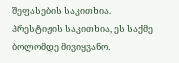შეფასების საკითხია. პრესტიჟის საკითხია, ეს საქმე ბოლომდე მივიყვანო.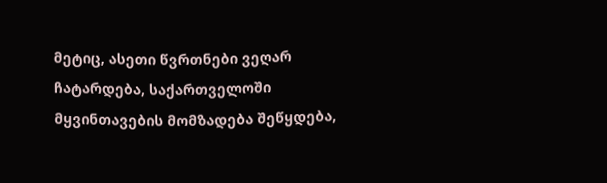მეტიც, ასეთი წვრთნები ვეღარ ჩატარდება, საქართველოში მყვინთავების მომზადება შეწყდება,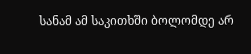სანამ ამ საკითხში ბოლომდე არ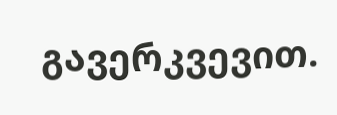გავერკვევით.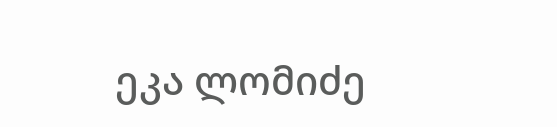ეკა ლომიძე